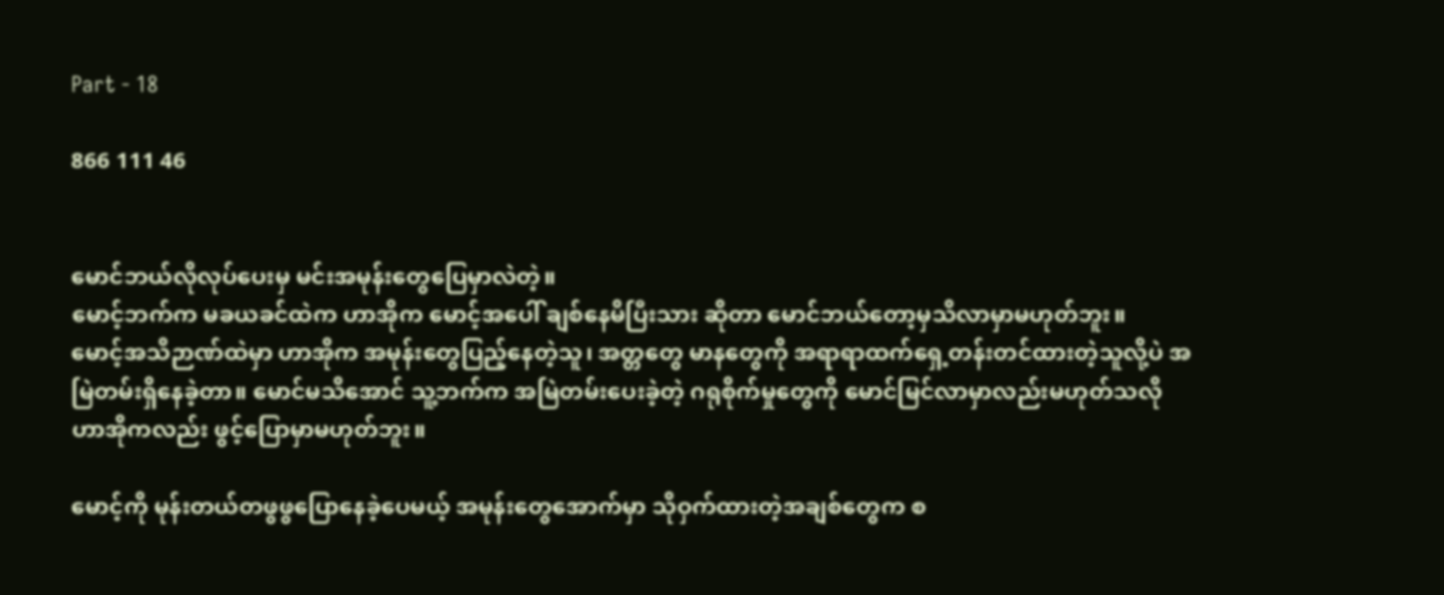Part - 18

866 111 46


မောင်ဘယ်လိုလုပ်ပေးမှ မင်းအမုန်းတွေပြေမှာလဲတဲ့။
မောင့်ဘက်က မခယခင်ထဲက ဟာအိုက မောင့်အပေါ် ချစ်နေမိပြီးသား ဆိုတာ မောင်ဘယ်တော့မှသိလာမှာမဟုတ်ဘူး။
မောင့်အသိဉာဏ်ထဲမှာ ဟာအိုက အမုန်းတွေပြည့်နေတဲ့သူ၊ အတ္တတွေ မာနတွေကို ‌အရာရာထက်ရှေ့တန်းတင်ထားတဲ့သူလို့ပဲ အမြဲတမ်းရှိနေခဲ့တာ။ မောင်မသိအောင် သူ့ဘက်က အမြဲတမ်းပေးခဲ့တဲ့ ဂရုစိုက်မှုတွေကို မောင်မြင်လာမှာလည်းမဟုတ်သလို ဟာအိုကလည်း ဖွင့်ပြောမှာမဟုတ်ဘူး။

မောင့်ကို မုန်းတယ်တဖွဖွပြောနေခဲ့ပေမယ့် အမုန်းတွေအောက်မှာ သိုဝှက်ထားတဲ့အချစ်တွေက စ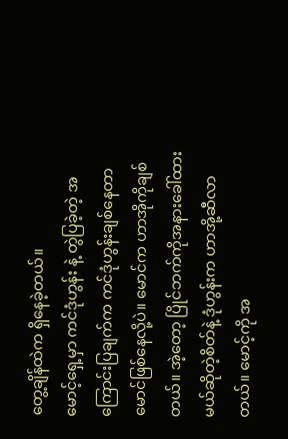တွေ့ချိန်ထဲက ရှိနေခဲ့တယ်။
မောင့်ရှေ့မှာ ကင်ဒုံဟွန်း နဲ့ တွဲပြခဲ့တဲ့ အကြောင်းပြချက်က ‌ကင်ဒုံဟွန်းချစ်နေတာ မောင်ဖြစ်နေလို့ပဲ။ မောင်က ဟာအိုကိုချစ်တယ်။ အဲ့တော့ ပြိုင်ဘက်ကိုအနားခေါ်ထားမယ်ဆိုတဲ့စိတ်နဲ့ ဒုံဟွန်းက ဟာအို့ဆီလာတယ်။ မောင့်ကို အ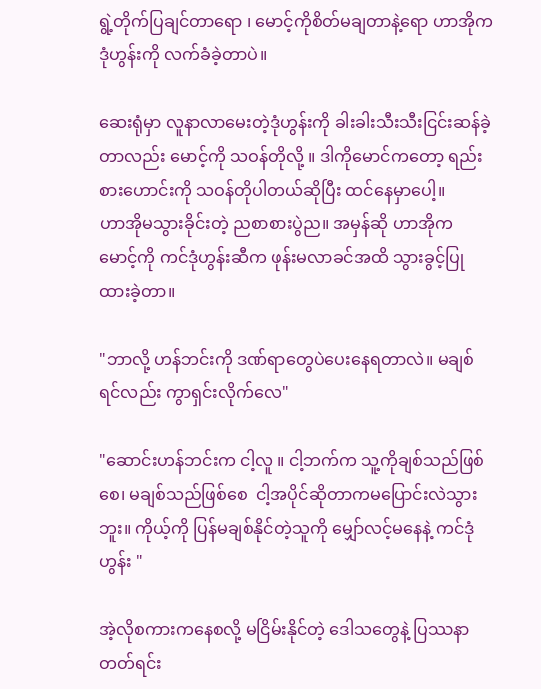ရွဲ့တိုက်ပြချင်တာရော ၊ မောင့်ကိုစိတ်မချတာနဲ့ရော ဟာအိုက ဒုံဟွန်းကို လက်ခံခဲ့တာပဲ။

ဆေးရုံမှာ လူနာလာမေးတဲ့ဒုံဟွန်းကို ခါးခါးသီးသီးငြင်းဆန်ခဲ့တာလည်း မောင့်ကို သဝန်တိုလို့ ။ ဒါကိုမောင်ကတော့ ရည်းစားဟောင်းကို သဝန်တိုပါတယ်ဆိုပြီး ထင်နေမှာပေါ့။
ဟာအိုမသွားခိုင်းတဲ့ ညစာစားပွဲည။ အမှန်ဆို ဟာအိုက မောင့်ကို ကင်ဒုံဟွန်းဆီက ဖုန်းမလာခင်အထိ သွားခွင့်ပြုထားခဲ့တာ။

"ဘာလို့ ဟန်ဘင်းကို ဒဏ်ရာတွေပဲပေးနေရတာလဲ။ မချစ်ရင်လည်း ကွာရှင်းလိုက်လေ"

"ဆောင်းဟန်ဘင်းက ငါ့လူ ။ ငါ့ဘက်က သူ့ကိုချစ်သည်ဖြစ်စေ၊ မချစ်သည်ဖြစ်စေ  ငါ့အပိုင်ဆိုတာကမပြောင်းလဲသွားဘူး။ ကိုယ့်ကို ပြန်မချစ်နိုင်တဲ့သူကို မျှော်လင့်မနေနဲ့ ကင်ဒုံဟွန်း "

အဲ့လိုစကားကနေစလို့ မငြိမ်းနိုင်တဲ့ ဒေါသတွေနဲ့ ပြဿနာတတ်ရင်း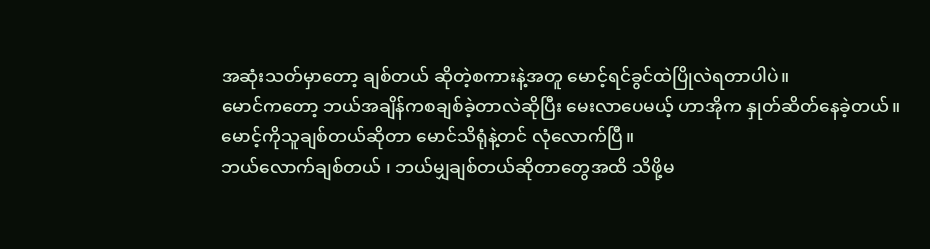အဆုံးသတ်မှာတော့ ချစ်တယ် ဆိုတဲ့စကားနဲ့အတူ မောင့်ရင်ခွင်ထဲပြိုလဲရတာပါပဲ။
မောင်ကတော့ ဘယ်အချိန်ကစချစ်ခဲ့တာလဲဆိုပြီး မေးလာပေမယ့် ဟာအိုက နှုတ်ဆိတ်နေခဲ့တယ်။
မောင့်ကိုသူချစ်တယ်ဆိုတာ မောင်သိရုံနဲ့တင် လုံလောက်ပြီ။
ဘယ်လောက်ချစ်တယ် ၊ ဘယ်မျှချစ်တယ်ဆိုတာတွေအထိ သိဖို့မ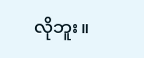လိုဘူး။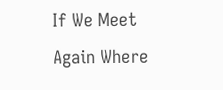If We Meet Again Where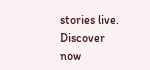stories live. Discover now